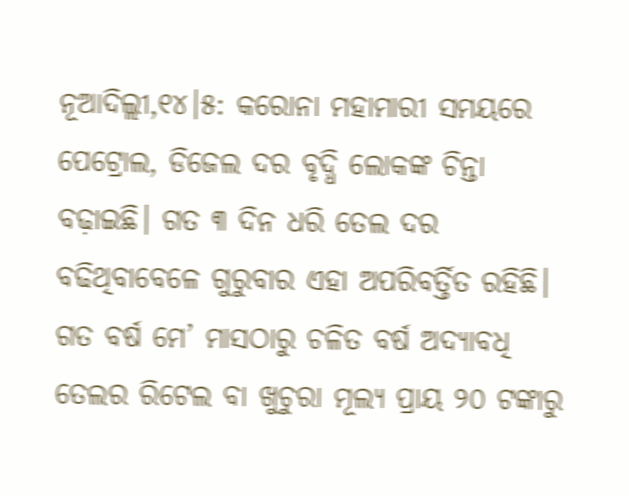ନୂଆଦିଲ୍ଲୀ,୧୪।୫: କରୋନା ମହାମାରୀ ସମୟରେ ପେଟ୍ରୋଲ, ଡିଜେଲ ଦର ବୃଦ୍ଧି ଲୋକଙ୍କ ଚିନ୍ତା ବଢ଼ାଇଛି। ଗତ ୩ ଦିନ ଧରି ତେଲ ଦର ବଢିଥିବାବେଳେ ଗୁରୁବାର ଏହା ଅପରିବର୍ତ୍ତିତ ରହିଛି। ଗତ ବର୍ଷ ମେ’ ମାସଠାରୁ ଚଳିତ ବର୍ଷ ଅଦ୍ୟାବଧି ତେଲର ରିଟେଲ ବା ଖୁଚୁରା ମୂଲ୍ୟ ପ୍ରାୟ ୨୦ ଟଙ୍କାରୁ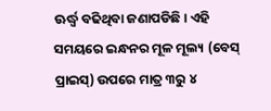ଊର୍ଦ୍ଧ୍ୱ ବଢିଥିବା ଜଣାପଡିଛି। ଏହି ସମୟରେ ଇନ୍ଧନର ମୂଳ ମୂଲ୍ୟ (ବେସ୍ ପ୍ରାଇସ୍) ଉପରେ ମାତ୍ର ୩ରୁ ୪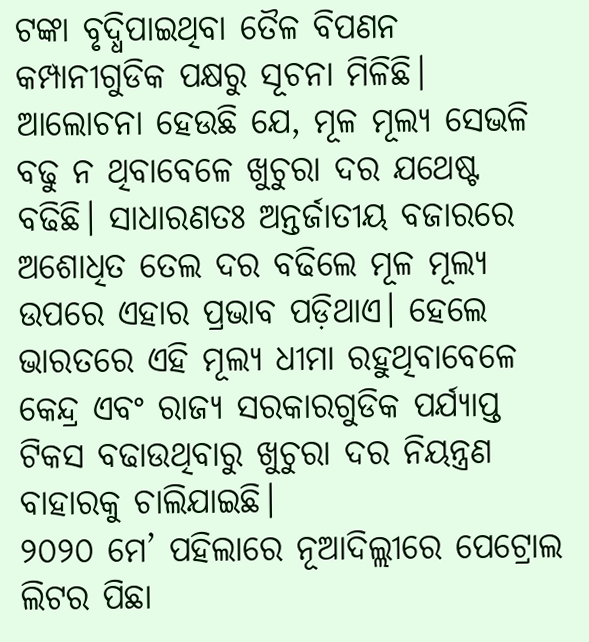ଟଙ୍କା ବୃଦ୍ଧିପାଇଥିବା ତୈଳ ବିପଣନ କମ୍ପାନୀଗୁଡିକ ପକ୍ଷରୁ ସୂଚନା ମିଳିଛି। ଆଲୋଚନା ହେଉଛି ଯେ, ମୂଳ ମୂଲ୍ୟ ସେଭଳି ବଢୁ ନ ଥିବାବେଳେ ଖୁଚୁରା ଦର ଯଥେଷ୍ଟ ବଢିଛି। ସାଧାରଣତଃ ଅନ୍ତର୍ଜାତୀୟ ବଜାରରେ ଅଶୋଧିତ ତେଲ ଦର ବଢିଲେ ମୂଳ ମୂଲ୍ୟ ଉପରେ ଏହାର ପ୍ରଭାବ ପଡ଼ିଥାଏ। ହେଲେ ଭାରତରେ ଏହି ମୂଲ୍ୟ ଧୀମା ରହୁଥିବାବେଳେ କେନ୍ଦ୍ର ଏବଂ ରାଜ୍ୟ ସରକାରଗୁଡିକ ପର୍ଯ୍ୟାପ୍ତ ଟିକସ ବଢାଉଥିବାରୁ ଖୁଚୁରା ଦର ନିୟନ୍ତ୍ରଣ ବାହାରକୁ ଚାଲିଯାଇଛି।
୨୦୨୦ ମେ’ ପହିଲାରେ ନୂଆଦିଲ୍ଲୀରେ ପେଟ୍ରୋଲ ଲିଟର ପିଛା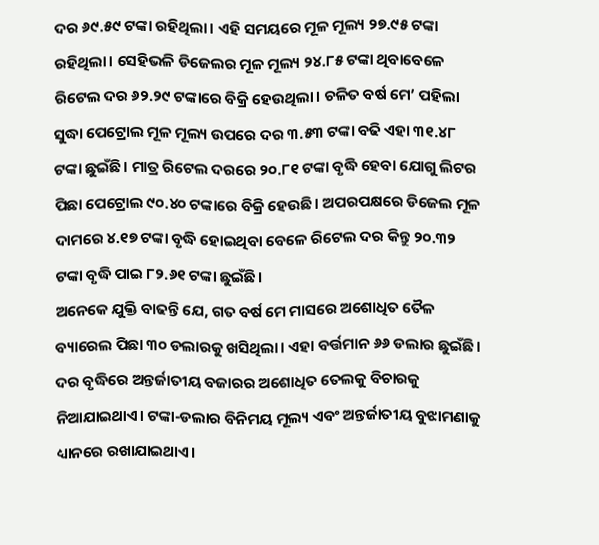ଦର ୬୯.୫୯ ଟଙ୍କା ରହିଥିଲା। ଏହି ସମୟରେ ମୂଳ ମୂଲ୍ୟ ୨୭.୯୫ ଟଙ୍କା ରହିଥିଲା। ସେହିଭଳି ଡିଜେଲର ମୂଳ ମୂଲ୍ୟ ୨୪.୮୫ ଟଙ୍କା ଥିବାବେଳେ ରିଟେଲ ଦର ୬୨.୨୯ ଟଙ୍କାରେ ବିକ୍ରି ହେଉଥିଲା। ଚଳିତ ବର୍ଷ ମେ’ ପହିଲା ସୁଦ୍ଧା ପେଟ୍ରୋଲ ମୂଳ ମୂଲ୍ୟ ଉପରେ ଦର ୩.୫୩ ଟଙ୍କା ବଢି ଏହା ୩୧.୪୮ ଟଙ୍କା ଛୁଇଁଛି। ମାତ୍ର ରିଟେଲ ଦରରେ ୨୦.୮୧ ଟଙ୍କା ବୃଦ୍ଧି ହେବା ଯୋଗୁ ଲିଟର ପିଛା ପେଟ୍ରୋଲ ୯୦.୪୦ ଟଙ୍କାରେ ବିକ୍ରି ହେଉଛି। ଅପରପକ୍ଷରେ ଡିଜେଲ ମୂଳ ଦାମରେ ୪.୧୭ ଟଙ୍କା ବୃଦ୍ଧି ହୋଇଥିବା ବେଳେ ରିଟେଲ ଦର କିନ୍ତୁ ୨୦.୩୨ ଟଙ୍କା ବୃଦ୍ଧି ପାଇ ୮୨.୬୧ ଟଙ୍କା ଛୁଇଁଛି।
ଅନେକେ ଯୁକ୍ତି ବାଢନ୍ତି ଯେ, ଗତ ବର୍ଷ ମେ ମାସରେ ଅଶୋଧିତ ତୈଳ ବ୍ୟାରେଲ ପିଛା ୩୦ ଡଲାରକୁ ଖସିଥିଲା। ଏହା ବର୍ତ୍ତମାନ ୬୬ ଡଲାର ଛୁଇଁଛି। ଦର ବୃଦ୍ଧିରେ ଅନ୍ତର୍ଜାତୀୟ ବଜାରର ଅଶୋଧିତ ତେଲକୁ ବିଚାରକୁ ନିଆଯାଇଥାଏ। ଟଙ୍କା-ଡଲାର ବିନିମୟ ମୂଲ୍ୟ ଏବଂ ଅନ୍ତର୍ଜାତୀୟ ବୁଝାମଣାକୁ ଧ୍ୟାନରେ ରଖାଯାଇଥାଏ।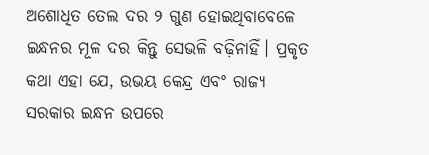ଅଶୋଧିତ ତେଲ ଦର ୨ ଗୁଣ ହୋଇଥିବାବେଳେ ଇନ୍ଧନର ମୂଳ ଦର କିନ୍ତୁ ସେଭଳି ବଢ଼ିନାହିଁ। ପ୍ରକୃତ କଥା ଏହା ଯେ, ଉଭୟ କେନ୍ଦ୍ର ଏବଂ ରାଜ୍ୟ ସରକାର ଇନ୍ଧନ ଉପରେ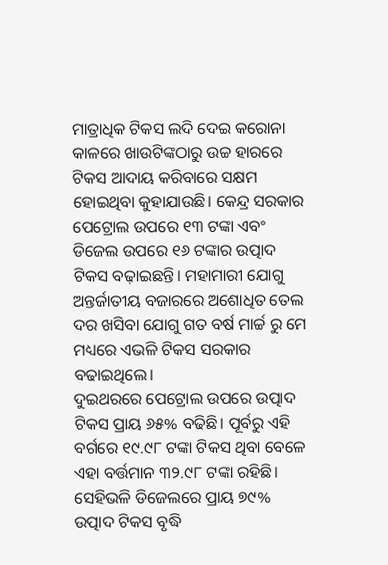ମାତ୍ରାଧିକ ଟିକସ ଲଦି ଦେଇ କରୋନା କାଳରେ ଖାଉଟିଙ୍କଠାରୁ ଉଚ୍ଚ ହାରରେ ଟିକସ ଆଦାୟ କରିବାରେ ସକ୍ଷମ ହୋଇଥିବା କୁହାଯାଉଛି। କେନ୍ଦ୍ର ସରକାର ପେଟ୍ରୋଲ ଉପରେ ୧୩ ଟଙ୍କା ଏବଂ ଡିଜେଲ ଉପରେ ୧୬ ଟଙ୍କାର ଉତ୍ପାଦ ଟିକସ ବଢ଼ାଇଛନ୍ତି। ମହାମାରୀ ଯୋଗୁ ଅନ୍ତର୍ଜାତୀୟ ବଜାରରେ ଅଶୋଧିତ ତେଲ ଦର ଖସିବା ଯୋଗୁ ଗତ ବର୍ଷ ମାର୍ଚ୍ଚ ରୁ ମେ ମଧ୍ୟରେ ଏଭଳି ଟିକସ ସରକାର ବଢାଇଥିଲେ।
ଦୁଇଥରରେ ପେଟ୍ରୋଲ ଉପରେ ଉତ୍ପାଦ ଟିକସ ପ୍ରାୟ ୬୫% ବଢିଛି। ପୂର୍ବରୁ ଏହି ବର୍ଗରେ ୧୯.୯୮ ଟଙ୍କା ଟିକସ ଥିବା ବେଳେ ଏହା ବର୍ତ୍ତମାନ ୩୨.୯୮ ଟଙ୍କା ରହିଛି। ସେହିଭଳି ଡିଜେଲରେ ପ୍ରାୟ ୭୯% ଉତ୍ପାଦ ଟିକସ ବୃଦ୍ଧି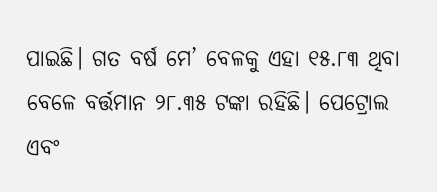ପାଇଛି। ଗତ ବର୍ଷ ମେ’ ବେଳକୁ ଏହା ୧୫.୮୩ ଥିବା ବେଳେ ବର୍ତ୍ତମାନ ୨୮.୩୫ ଟଙ୍କା ରହିଛି। ପେଟ୍ରୋଲ ଏବଂ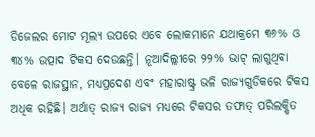ଡିଜେଲର ମୋଟ ମୂଲ୍ୟ ଉପରେ ଏବେ ଲୋକମାନେ ଯଥାକ୍ରମେ ୩୬% ଓ ୩୪% ଉତ୍ପାଦ ଟିକସ ଦେଉଛନ୍ତି। ନୂଆଦିଲ୍ଲୀରେ ୨୨% ଭାଟ୍ ଲାଗୁଥିବା ବେଳେ ରାଜସ୍ଥାନ, ମଧ୍ୟପ୍ରଦେଶ ଏବଂ ମହାରାଷ୍ଟ୍ର ଭଳି ରାଜ୍ୟଗୁଡିକରେ ଟିକସ ଅଧିକ ରହିଛି। ଅର୍ଥାତ୍ ରାଜ୍ୟ ରାଜ୍ୟ ମଧ୍ୟରେ ଟିକସର ତଫାତ୍ ପରିଲକ୍ଷିତ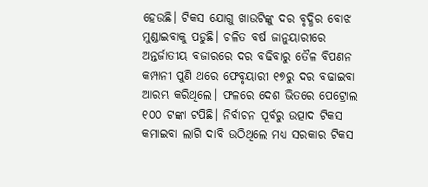ହେଉଛି। ଟିକସ ଯୋଗୁ ଖାଉଟିଙ୍କୁ ଦର ବୃଦ୍ଧିର ବୋଝ ମୁଣ୍ଡାଇବାକୁ ପଡୁଛି। ଚଳିତ ବର୍ଷ ଜାନୁୟାରୀରେ ଅନ୍ତର୍ଜାତୀୟ ବଜାରରେ ଦର ବଢିବାରୁ ତୈଳ ବିପଣନ କମ୍ପାନୀ ପୁଣି ଥରେ ଫେବୃୟାରୀ ୧୭ରୁ ଦର ବଢାଇବା ଆରମ୍ଭ କରିଥିଲେ। ଫଳରେ ଦେଶ ଭିତରେ ପେଟ୍ରୋଲ ୧୦୦ ଟଙ୍କା ଟପିଛି। ନିର୍ବାଚନ ପୂର୍ବରୁ ଉତ୍ପାଦ ଟିକସ କମାଇବା ଲାଗି ଦାବି ଉଠିଥିଲେ ମଧ୍ୟ ସରକାର ଟିକସ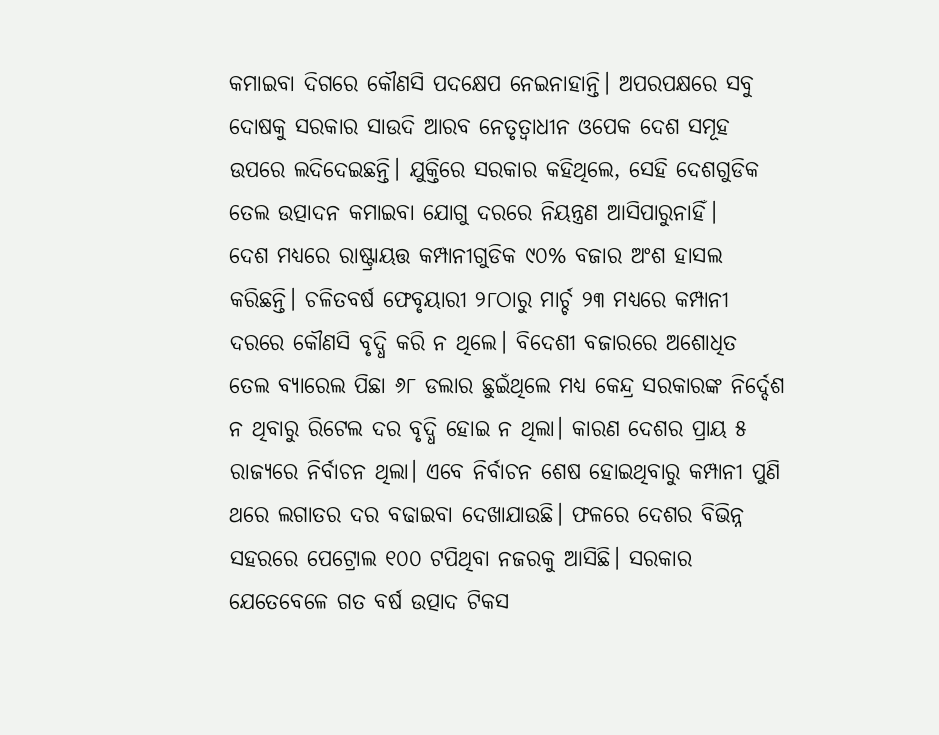କମାଇବା ଦିଗରେ କୌଣସି ପଦକ୍ଷେପ ନେଇନାହାନ୍ତି। ଅପରପକ୍ଷରେ ସବୁ ଦୋଷକୁ ସରକାର ସାଉଦି ଆରବ ନେତୃତ୍ୱାଧୀନ ଓପେକ ଦେଶ ସମୂହ ଉପରେ ଲଦିଦେଇଛନ୍ତି। ଯୁକ୍ତିରେ ସରକାର କହିଥିଲେ, ସେହି ଦେଶଗୁଡିକ ତେଲ ଉତ୍ପାଦନ କମାଇବା ଯୋଗୁ ଦରରେ ନିୟନ୍ତ୍ରଣ ଆସିପାରୁନାହିଁ।
ଦେଶ ମଧ୍ୟରେ ରାଷ୍ଟ୍ରାୟତ୍ତ କମ୍ପାନୀଗୁଡିକ ୯୦% ବଜାର ଅଂଶ ହାସଲ କରିଛନ୍ତି। ଚଳିତବର୍ଷ ଫେବୃୟାରୀ ୨୮ଠାରୁ ମାର୍ଚ୍ଚ ୨୩ ମଧ୍ୟରେ କମ୍ପାନୀ ଦରରେ କୌଣସି ବୃଦ୍ଧି କରି ନ ଥିଲେ। ବିଦେଶୀ ବଜାରରେ ଅଶୋଧିତ ତେଲ ବ୍ୟାରେଲ ପିଛା ୬୮ ଡଲାର ଛୁଇଁଥିଲେ ମଧ୍ୟ କେନ୍ଦ୍ର ସରକାରଙ୍କ ନିର୍ଦ୍ଦେଶ ନ ଥିବାରୁ ରିଟେଲ ଦର ବୃଦ୍ଧି ହୋଇ ନ ଥିଲା। କାରଣ ଦେଶର ପ୍ରାୟ ୫ ରାଜ୍ୟରେ ନିର୍ବାଚନ ଥିଲା। ଏବେ ନିର୍ବାଚନ ଶେଷ ହୋଇଥିବାରୁ କମ୍ପାନୀ ପୁଣି ଥରେ ଲଗାତର ଦର ବଢାଇବା ଦେଖାଯାଉଛି। ଫଳରେ ଦେଶର ବିଭିନ୍ନ ସହରରେ ପେଟ୍ରୋଲ ୧୦୦ ଟପିଥିବା ନଜରକୁ ଆସିଛି। ସରକାର ଯେତେବେଳେ ଗତ ବର୍ଷ ଉତ୍ପାଦ ଟିକସ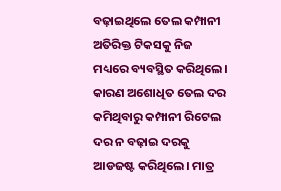ବଢ଼ାଇଥିଲେ ତେଲ କମ୍ପାନୀ ଅତିରିକ୍ତ ଟିକସକୁ ନିଜ ମଧ୍ୟରେ ବ୍ୟବସ୍ଥିତ କରିଥିଲେ। କାରଣ ଅଶୋଧିତ ତେଲ ଦର କମିଥିବାରୁ କମ୍ପାନୀ ରିଟେଲ ଦର ନ ବଢ଼ାଇ ଦରକୁ ଆଡଜଷ୍ଟ କରିଥିଲେ। ମାତ୍ର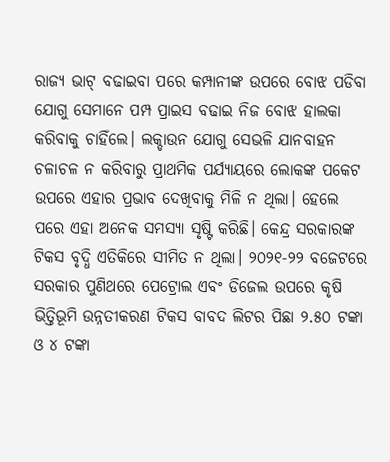ରାଜ୍ୟ ଭାଟ୍ ବଢାଇବା ପରେ କମ୍ପାନୀଙ୍କ ଉପରେ ବୋଝ ପଡିବା ଯୋଗୁ ସେମାନେ ପମ୍ପ ପ୍ରାଇସ ବଢାଇ ନିଜ ବୋଝ ହାଲକା କରିବାକୁ ଚାହିଁଲେ। ଲକ୍ଡାଉନ ଯୋଗୁ ସେଭଳି ଯାନବାହନ ଚଳାଚଳ ନ କରିବାରୁ ପ୍ରାଥମିକ ପର୍ଯ୍ୟାୟରେ ଲୋକଙ୍କ ପକେଟ ଉପରେ ଏହାର ପ୍ରଭାବ ଦେଖିବାକୁ ମିଳି ନ ଥିଲା। ହେଲେ ପରେ ଏହା ଅନେକ ସମସ୍ୟା ସୃଷ୍ଟି କରିଛି। କେନ୍ଦ୍ର ସରକାରଙ୍କ ଟିକସ ବୃଦ୍ଧି ଏତିକିରେ ସୀମିତ ନ ଥିଲା। ୨୦୨୧-୨୨ ବଜେଟରେ ସରକାର ପୁଣିଥରେ ପେଟ୍ରୋଲ ଏବଂ ଡିଜେଲ ଉପରେ କୃଷି ଭିତ୍ତିଭୂମି ଉନ୍ନତୀକରଣ ଟିକସ ବାବଦ ଲିଟର ପିଛା ୨.୫୦ ଟଙ୍କା ଓ ୪ ଟଙ୍କା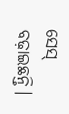ସେସ୍ ବଢ଼ାଇଛନ୍ତି।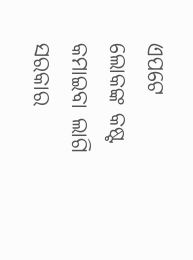ଏପଟେ ଲୋକଙ୍କ କଷ୍ଟ କମାଇବା ଲାଗି ସରକାର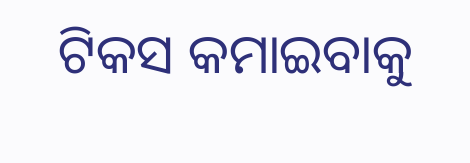ଟିକସ କମାଇବାକୁ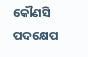କୌଣସି ପଦକ୍ଷେପ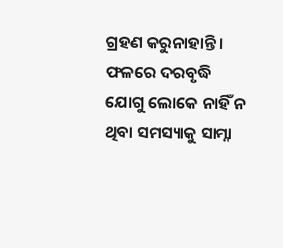ଗ୍ରହଣ କରୁନାହାନ୍ତି। ଫଳରେ ଦରବୃଦ୍ଧି ଯୋଗୁ ଲୋକେ ନାହିଁ ନ ଥିବା ସମସ୍ୟାକୁ ସାମ୍ନା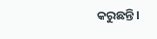କରୁଛନ୍ତି।